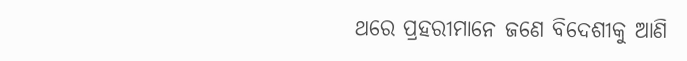ଥରେ ପ୍ରହରୀମାନେ ଜଣେ ବିଦେଶୀକୁ ଆଣି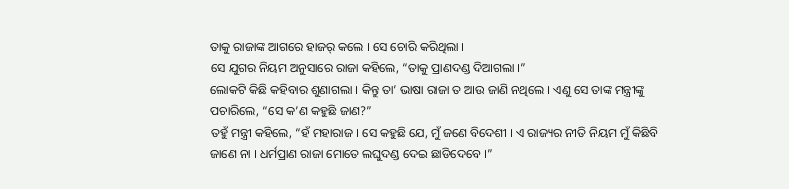ତାକୁ ରାଜାଙ୍କ ଆଗରେ ହାଜର୍ କଲେ । ସେ ଚୋରି କରିଥିଲା ।
ସେ ଯୁଗର ନିୟମ ଅନୁସାରେ ରାଜା କହିଲେ, “ତାକୁ ପ୍ରାଣଦଣ୍ଡ ଦିଆଗଲା ।”
ଲୋକଟି କିଛି କହିବାର ଶୁଣାଗଲା । କିନ୍ତୁ ତା’ ଭାଷା ରାଜା ତ ଆଉ ଜାଣି ନଥିଲେ । ଏଣୁ ସେ ତାଙ୍କ ମନ୍ତ୍ରୀଙ୍କୁ ପଚାରିଲେ, “ସେ କ’ଣ କହୁଛି ଜାଣ?”
ତହୁଁ ମନ୍ତ୍ରୀ କହିଲେ, “ହଁ ମହାରାଜ । ସେ କହୁଛି ଯେ, ମୁଁ ଜଣେ ବିଦେଶୀ । ଏ ରାଜ୍ୟର ନୀତି ନିୟମ ମୁଁ କିଛିବି ଜାଣେ ନା । ଧର୍ମପ୍ରାଣ ରାଜା ମୋତେ ଲଘୁଦଣ୍ଡ ଦେଇ ଛାଡିଦେବେ ।”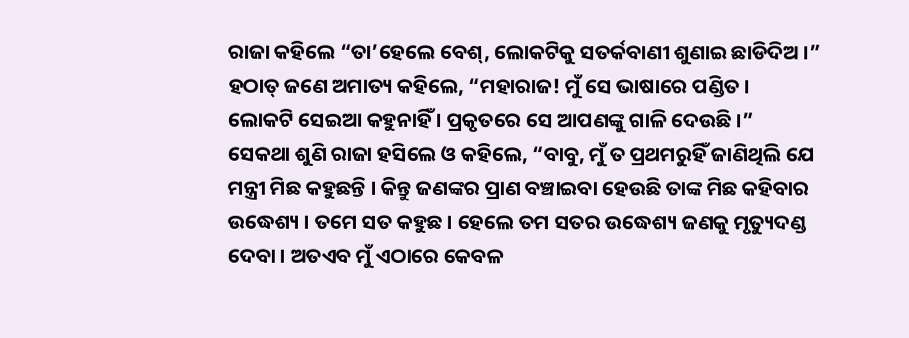ରାଜା କହିଲେ “ତା’ହେଲେ ବେଶ୍, ଲୋକଟିକୁ ସତର୍କବାଣୀ ଶୁଣାଇ ଛାଡିଦିଅ ।”
ହଠାତ୍ ଜଣେ ଅମାତ୍ୟ କହିଲେ, “ମହାରାଜ! ମୁଁ ସେ ଭାଷାରେ ପଣ୍ଡିତ । ଲୋକଟି ସେଇଆ କହୁନାହିଁ । ପ୍ରକୃତରେ ସେ ଆପଣଙ୍କୁ ଗାଳି ଦେଉଛି ।”
ସେକଥା ଶୁଣି ରାଜା ହସିଲେ ଓ କହିଲେ, “ବାବୁ, ମୁଁ ତ ପ୍ରଥମରୁହିଁ ଜାଣିଥିଲି ଯେ ମନ୍ତ୍ରୀ ମିଛ କହୁଛନ୍ତି । କିନ୍ତୁ ଜଣଙ୍କର ପ୍ରାଣ ବଞ୍ଚାଇବା ହେଉଛି ତାଙ୍କ ମିଛ କହିବାର ଉଦ୍ଧେଶ୍ୟ । ତମେ ସତ କହୁଛ । ହେଲେ ତମ ସତର ଉଦ୍ଧେଶ୍ୟ ଜଣକୁ ମୃତ୍ୟୁଦଣ୍ଡ ଦେବା । ଅତଏବ ମୁଁ ଏଠାରେ କେବଳ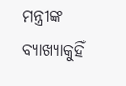ମନ୍ତ୍ରୀଙ୍କ ବ୍ୟାଖ୍ୟାକୁହିଁ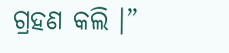ଗ୍ରହଣ କଲି ।”